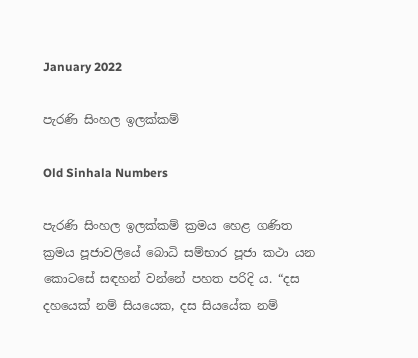January 2022

පැරණි සිංහල ඉලක්කම්

Old Sinhala Numbers

පැරණි සිංහල ඉලක්කම් ක්‍රමය හෙළ ගණිත ක්‍රමය පූජාවලියේ බොධි සම්භාර පූජා කථා යන කොටසේ සඳහන් වන්නේ පහත පරිදි ය. “දස දහයෙක් නම් සියයෙක, දස සියයේක නම්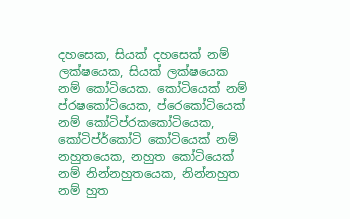දහසෙක, සියක් දහසෙක් නම් ලක්ෂයෙක, සියක් ලක්ෂයෙක නම් කෝටියෙක. කෝටියෙක් නම් ප්රෂකෝටියෙක, ප්රෙකෝටියෙක් නම් කෝටිප්රකකෝටියෙක, කෝටිප්ර්කෝටි කෝටියෙක් නම් නහුතයෙක, නහුත කෝටියෙක් නම් නින්නහුතයෙක, නින්නහුත නම් හුත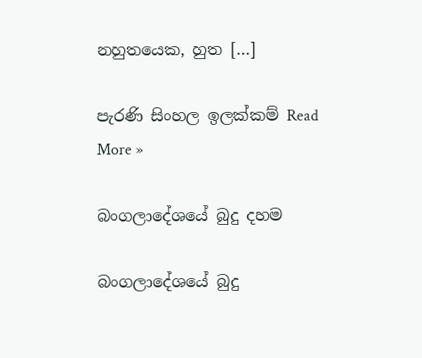නහුතයෙක, හුත […]

පැරණි සිංහල ඉලක්කම් Read More »

බංගලාදේශයේ බුදු දහම

බංගලාදේශයේ බුදු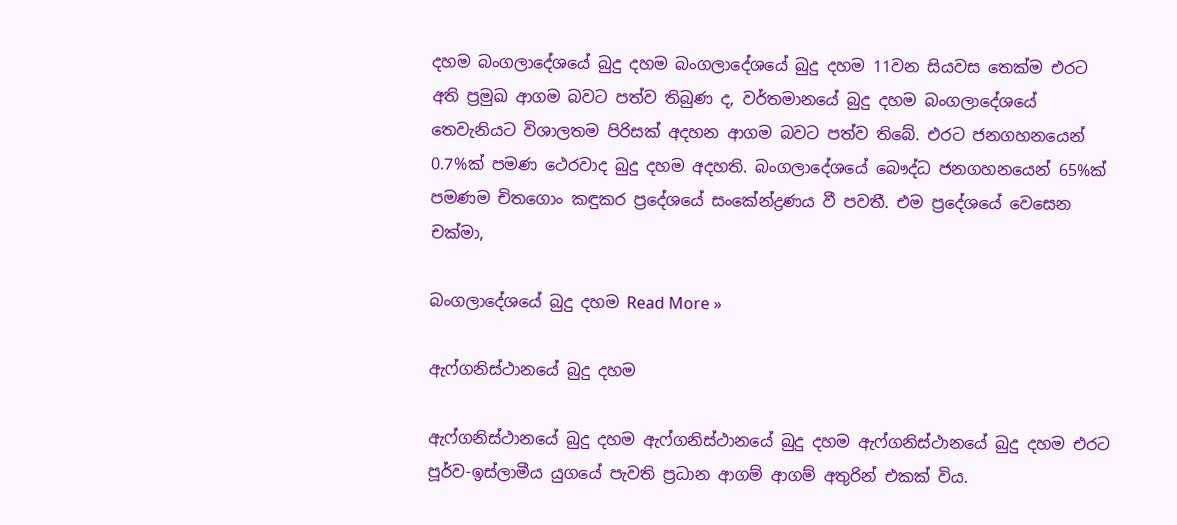දහම බංගලාදේශයේ බුදු දහම බංගලාදේශයේ බුදු දහම 11වන සියවස තෙක්ම එරට අති ප්‍රමුඛ ආගම බවට පත්ව තිබුණ ද, වර්තමානයේ බුදු දහම බංගලාදේශයේ තෙවැනියට විශාලතම පිරිසක් අදහන ආගම බවට පත්ව තිබේ. එරට ජනගහනයෙන් 0.7%ක් පමණ ථෙරවාද බුදු දහම අදහති. බංගලාදේශයේ බෞද්ධ ජනගහනයෙන් 65%ක් පමණම චිතගොං කඳුකර ප්‍රදේශයේ සංකේන්ද්‍රණය වී පවතී. එම ප්‍රදේශයේ වෙසෙන චක්මා,

බංගලාදේශයේ බුදු දහම Read More »

ඇෆ්ගනිස්ථාන‍යේ බුදු දහම

ඇෆ්ගනිස්ථාන‍යේ බුදු දහම ඇෆ්ගනිස්ථාන‍යේ බුදු දහම ඇෆ්ගනිස්ථානයේ බුදු දහම එරට පූර්ව-ඉස්ලාමීය යුගයේ පැවති ප්‍රධාන ආගම් ආගම් අතුරින් එකක් විය.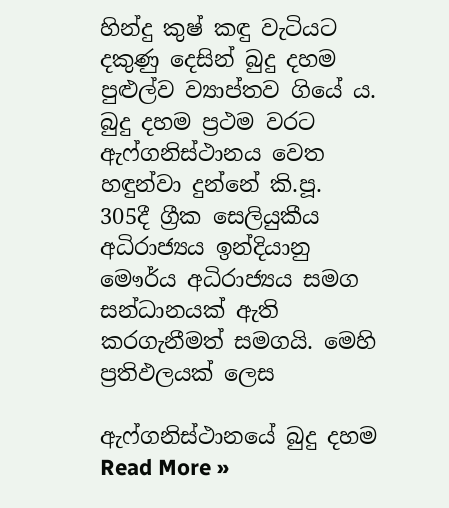හින්දු කුෂ් කඳු වැටියට දකුණු දෙසින් බුදු දහම පුළුල්ව ව්‍යාප්තව ගියේ ය. බුදු දහම ප්‍රථම වරට ඇෆ්ගනිස්ථානය වෙත හඳුන්වා දුන්නේ කි.පූ. 305දී ග්‍රීක සෙලියුකීය අධිරාජ්‍යය ඉන්දියානු මෞර්ය අධිරාජ්‍යය සමග සන්ධානයක් ඇති කරගැනීමත් සමගයි. මෙහි ප්‍රතිඵලයක් ලෙස

ඇෆ්ගනිස්ථාන‍යේ බුදු දහම Read More »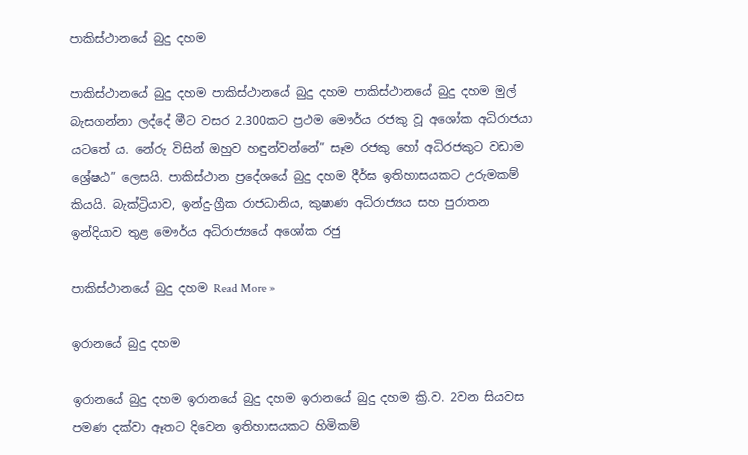පාකිස්ථාන‍යේ බුදු දහම

පාකිස්ථාන‍යේ බුදු දහම පාකිස්ථාන‍යේ බුදු දහම පාකිස්ථානයේ බුදු දහම මුල් බැසගන්නා ලද්දේ මීට වසර 2.300කට ප්‍රථම මෞර්ය රජකු වූ අශෝක අධිරාජයා යටතේ ය. නේරු විසින් ඔහුව හඳුන්වන්නේ” සෑම රජකු හෝ අධිරජකුට වඩාම ශ්‍රේෂඨ” ලෙසයි. පාකිස්ථාන ප්‍රදේශයේ බුදු දහම දීර්ඝ ඉතිහාසයකට උරුමකම් කියයි. බැක්ට්‍රියාව, ඉන්දු-ග්‍රීක රාජධානිය, කුෂාණ අධිරාජ්‍යය සහ පුරාතන ඉන්දියාව තුළ මෞර්ය අධිරාජ්‍යයේ අශෝක රජු

පාකිස්ථාන‍යේ බුදු දහම Read More »

ඉරානයේ බුදු දහම

ඉරානයේ බුදු දහම ඉරානයේ බුදු දහම ඉරානයේ බුදු දහම ක්‍රි.ව. 2වන සියවස පමණ දක්වා ඈතට දිවෙන ඉතිහාසයකට හිමිකම්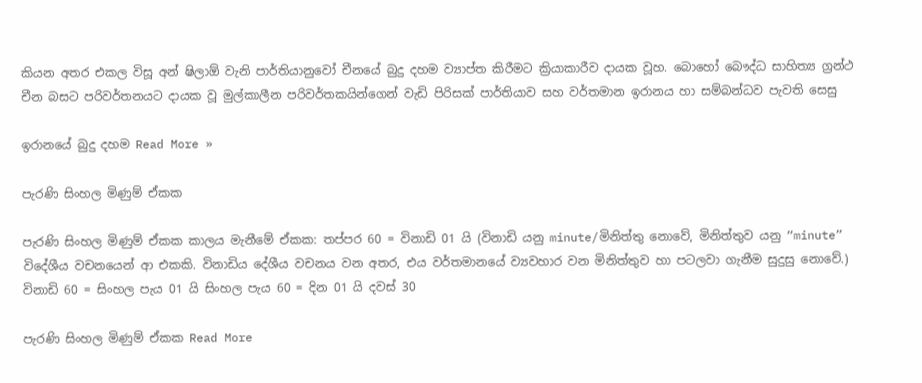කියන අතර එකල විසූ අන් ෂිලාඕ වැනි පාර්තියානුවෝ චීනයේ බුදු දහම ව්‍යාප්ත කිරීමට ක්‍රියාකාරීව දායක වූහ. බොහෝ බෞද්ධ සාහිත්‍ය ග්‍රන්ථ චීන බසට පරිවර්තනයට දායක වූ මුල්කාලීන පරිවර්තකයින්ගෙන් වැඩි පිරිසක් පාර්තියාව සහ වර්තමාන ඉරානය හා සම්බන්ධව පැවති සෙසු

ඉරානයේ බුදු දහම Read More »

පැරණි සිංහල මිණුම් ඒකක

පැරණි සිංහල මිණුම් ඒකක කාලය මැනීමේ ඒකක: තප්පර 60 = විනාඩි 01 යි (විනාඩි යනු minute/මිනිත්තු නොවේ, මිනිත්තුව යනු “minute” විදේශීය වචනයෙන් ආ එකකි. විනාඩිය දේශීය වචනය වන අතර, එය වර්තමානයේ ව්‍යවහාර වන මිනිත්තුව හා පටලවා ගැනීම සුදුසු නොවේ.) විනාඩි 60 = සිංහල පැය 01 යි සිංහල පැය 60 = දින 01 යි දවස් 30

පැරණි සිංහල මිණුම් ඒකක Read More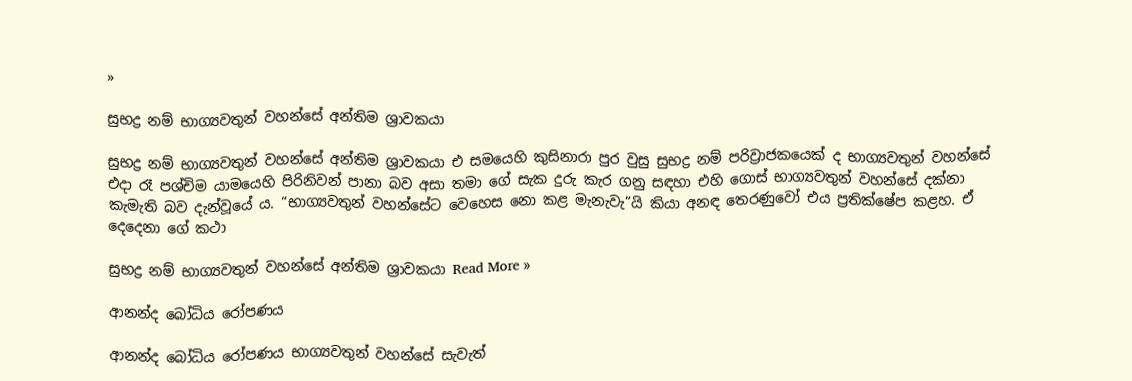»

සුභද්‍ර නම් භාග්‍යවතුන් වහන්සේ අන්තිම ශ්‍රාවකයා

සුභද්‍ර නම් භාග්‍යවතුන් වහන්සේ අන්තිම ශ්‍රාවකයා එ සමයෙහි කුසිනාරා පුර වුසු සුභද්‍ර නම් පරිව්‍රාජකයෙක් ද භාග්‍යවතුන් වහන්සේ එදා රෑ පශ්චිම යාමයෙහි පිරිනිවන් පානා බව අසා තමා ගේ සැක දුරු කැර ගනු සඳහා එහි ගොස් භාග්‍යවතුන් වහන්සේ දක්නා කැමැති බව දැන්වූයේ ය. “භාග්‍යවතුන් වහන්සේට වෙහෙස නො කළ මැනැවැ”යි කියා අනඳ තෙරණුවෝ එය ප්‍රතික්ෂේප කළහ. ඒ දෙදෙනා ගේ කථා

සුභද්‍ර නම් භාග්‍යවතුන් වහන්සේ අන්තිම ශ්‍රාවකයා Read More »

ආනන්ද බෝධිය රෝපණය

ආනන්ද බෝධිය රෝපණය භාග්‍යවතුන් වහන්සේ සැවැත්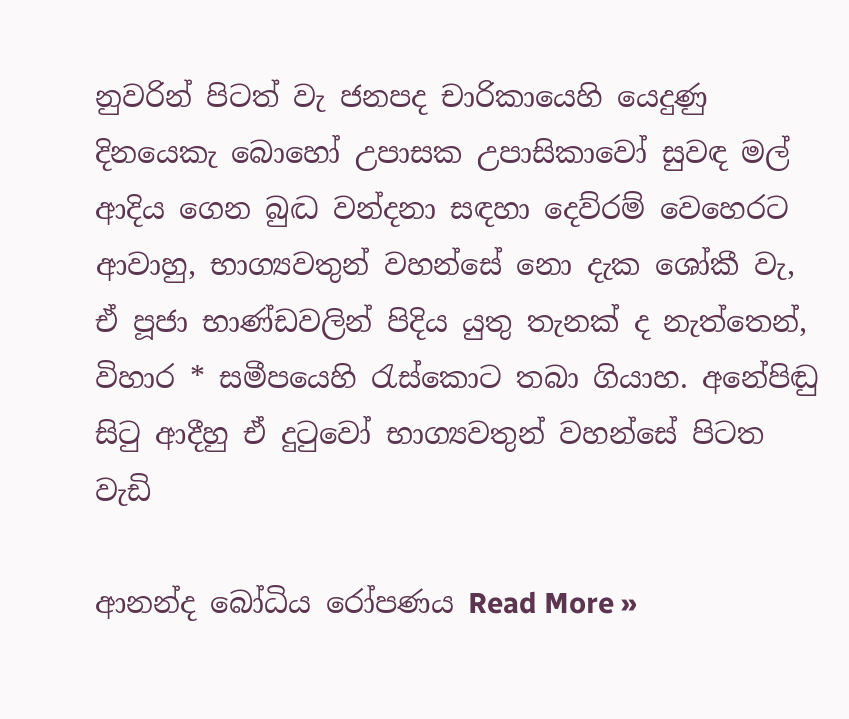නුවරින් පිටත් වැ ජනපද චාරිකායෙහි යෙදුණු දිනයෙකැ බොහෝ උපාසක උපාසිකාවෝ සුවඳ මල් ආදිය ගෙන බුද්‍ධ වන්දනා සඳහා දෙව්රම් වෙහෙරට ආවාහු, භාග්‍යවතුන් වහන්සේ නො දැක ශෝකී වැ, ඒ පූජා භාණ්ඩවලින් පිදිය යුතු තැනක් ද නැත්තෙන්, විහාර * සමීපයෙහි රැස්කොට තබා ගියාහ. අනේපිඬු සිටු ආදීහු ඒ දුටුවෝ භාග්‍යවතුන් වහන්සේ පිටත වැඩි

ආනන්ද බෝධිය රෝපණය Read More »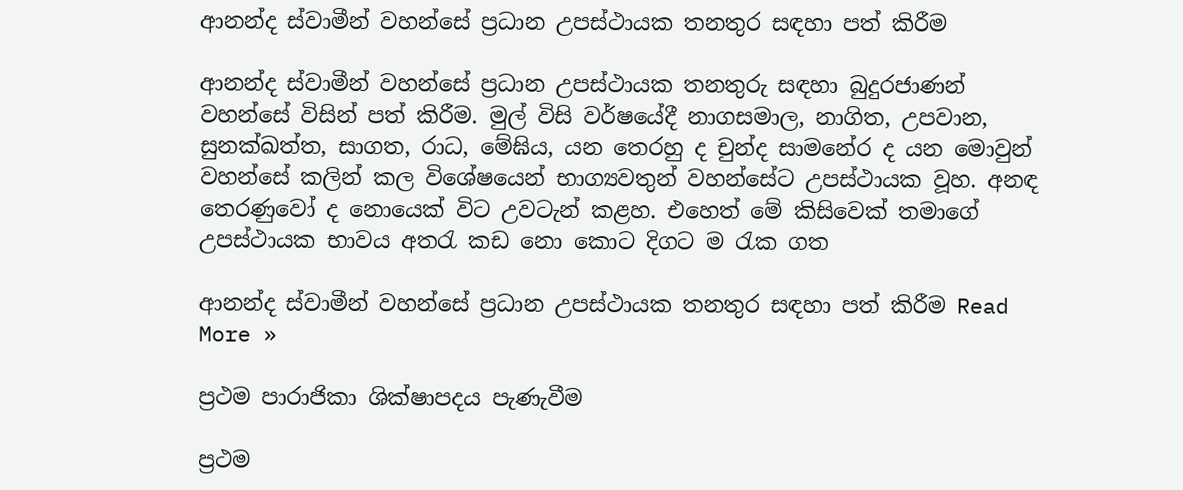ආනන්ද ස්වාමීන් වහන්සේ ප්‍රධාන උපස්ථායක තනතුර සඳහා පත් කිරීම

ආනන්ද ස්වාමීන් වහන්සේ ප්‍රධාන උපස්ථායක තනතුරු සඳහා බුදුරජාණන් වහන්සේ විසින් පත් කිරීම. මුල් විසි වර්ෂයේදී නාගසමාල, නාගිත, උපවාන, සුනක්ඛත්ත, සාගත, රාධ, මේඝිය, යන තෙරහු ද චුන්ද සාමනේර ද යන මොවුන් වහන්සේ කලින් කල විශේෂයෙන් භාග්‍යවතුන් වහන්සේට උපස්ථායක වූහ. අනඳ තෙරණුවෝ ද නොයෙක් විට උවටැන් කළහ. එහෙත් මේ කිසිවෙක් තමාගේ උපස්ථායක භාවය අතරැ කඩ නො කොට දිගට ම රැක ගත

ආනන්ද ස්වාමීන් වහන්සේ ප්‍රධාන උපස්ථායක තනතුර සඳහා පත් කිරීම Read More »

ප්‍රථම පාරාජිකා ශික්ෂාපදය පැණැවීම

ප්‍රථම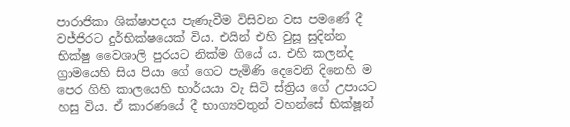පාරාජිකා ශික්ෂාපදය පැණැවීම විසිවන වස පමණේ දී වජ්ජිරට දුර්භික්ෂයෙක් විය. එයින් එහි වුසූ සුදින්න භික්ෂු වෛශාලි පුරයට නික්ම ගියේ ය. එහි කලන්ද ග්‍රාමයෙහි සිය පියා ගේ ගෙට පැමිණි දෙවෙනි දිනෙහි ම පෙර ගිහි කාලයෙහි භාර්යයා වැ සිටි ස්ත්‍රිය ගේ උපායට හසු විය. ඒ කාරණයේ දී භාග්‍යවතුන් වහන්සේ භික්ෂූන්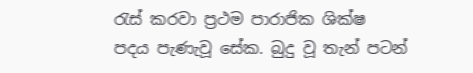රැස් කරවා ප්‍රථම පාරාජික ශික්ෂ පදය පැණැවූ සේක. බුදු වූ තැන් පටන්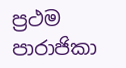ප්‍රථම පාරාජිකා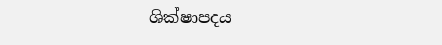ශික්ෂාපදය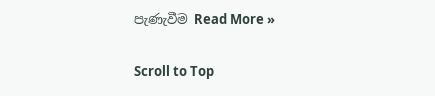පැණැවීම Read More »

Scroll to Top